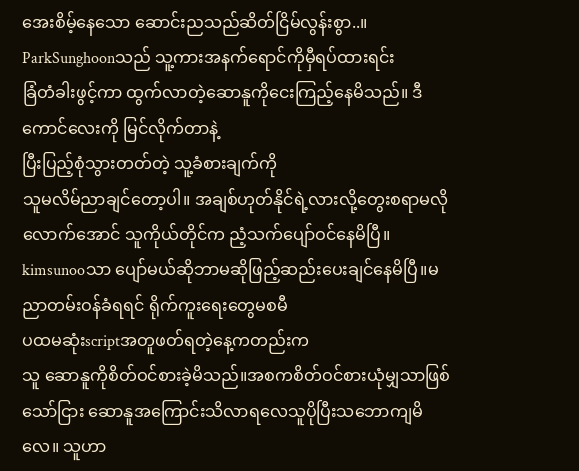အေးစိမ့်နေသော ဆောင်းညသည်ဆိတ်ငြိမ်လွန်းစွာ..။
ParkSunghoonသည် သူ့ကားအနက်ရောင်ကိုမှီရပ်ထားရင်း
ခြံတံခါးဖွင့်ကာ ထွက်လာတဲ့ဆောနူကိုငေးကြည့်နေမိသည်။ ဒီကောင်လေးကို မြင်လိုက်တာနဲ့
ပြီးပြည့်စုံသွားတတ်တဲ့ သူ့ခံစားချက်ကို
သူမလိမ်ညာချင်တော့ပါ။ အချစ်ဟုတ်နိုင်ရဲ့လားလို့တွေးစရာမလိုလောက်အောင် သူကိုယ်တိုင်က ညံ့သက်ပျော်ဝင်နေမိပြီ။ kimsunooသာ ပျော်မယ်ဆိုဘာမဆိုဖြည့်ဆည်းပေးချင်နေမိပြီ။မညာတမ်းဝန်ခံရရင် ရိုက်ကူးရေးတွေမစမီ
ပထမဆုံးscriptအတူဖတ်ရတဲ့နေ့ကတည်းက
သူ ဆောနူကိုစိတ်ဝင်စားခဲ့မိသည်။အစကစိတ်ဝင်စားယုံမျှသာဖြစ်သော်ငြား ဆောနူအကြောင်းသိလာရလေသူပိုပြီးသဘောကျမိလေ။ သူဟာ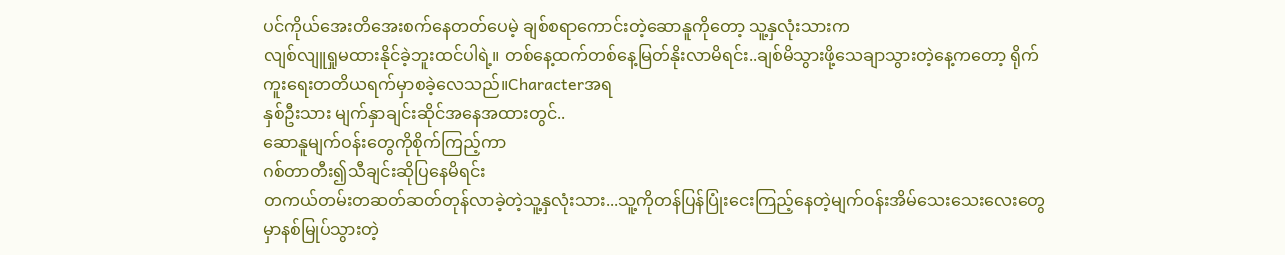ပင်ကိုယ်အေးတိအေးစက်နေတတ်ပေမဲ့ ချစ်စရာကောင်းတဲ့ဆောနူကိုတော့ သူ့နှလုံးသားက
လျစ်လျူရှုမထားနိုင်ခဲ့ဘူးထင်ပါရဲ့။ တစ်နေ့ထက်တစ်နေ့မြတ်နိုးလာမိရင်း..ချစ်မိသွားဖို့သေချာသွားတဲ့နေ့ကတော့ ရိုက်ကူးရေးတတိယရက်မှာစခဲ့လေသည်။Characterအရ
နှစ်ဦးသား မျက်နှာချင်းဆိုင်အနေအထားတွင်..
ဆောနူမျက်ဝန်းတွေကိုစိုက်ကြည့်ကာ
ဂစ်တာတီး၍သီချင်းဆိုပြနေမိရင်း
တကယ်တမ်းတဆတ်ဆတ်တုန်လာခဲ့တဲ့သူ့နှလုံးသား...သူ့ကိုတန်ပြန်ပြုံးငေးကြည့်နေတဲ့မျက်ဝန်းအိမ်သေးသေးလေးတွေမှာနစ်မြုပ်သွားတဲ့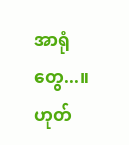အာရုံတွေ...။ဟုတ်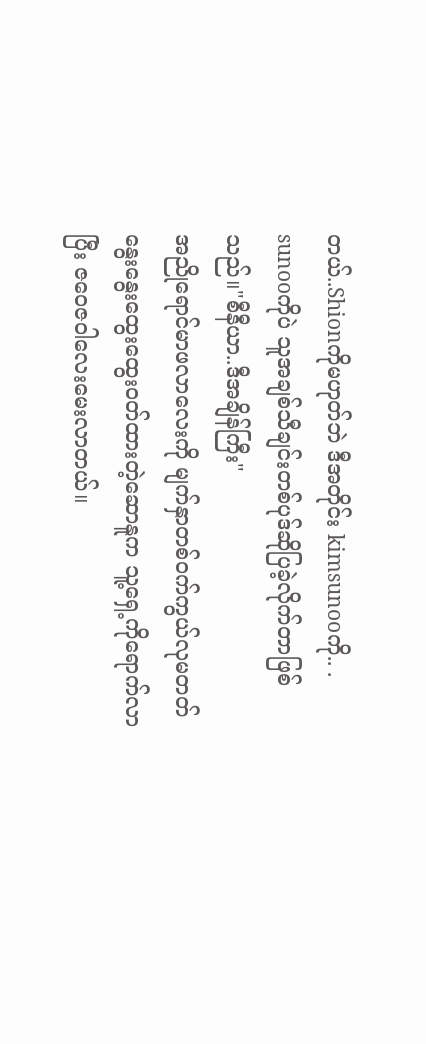တယ်..Shionကိုမဟုတ်ဘဲ ဒီအတိုင်း kimsunooကို.. . sunooကိုပဲ သူအချစ်သီချင်းတစ်ပုဒ်ဆိုပြခဲ့လိုက်တာဖြစ်သည်။"စီနီယာ..ဒီအချိန်ကြီး"
အညိုရောင်မာဖလာလေးကို မျက်နှာတစ်ဝက်ကွယ်လုမတတ် နွေးနွေးထွေးထွေးဝတ်ထားတဲ့ဆောနူက သူ့ရှေ့ကိုရောက်လာပြီး ဇဝေဇဝါလေးမေးလာတယ်။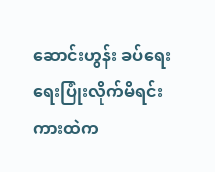ဆောင်းဟွန်း ခပ်ရေးရေးပြုံးလိုက်မိရင်း ကားထဲက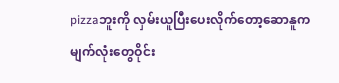pizzaဘူးကို လှမ်းယူပြီးပေးလိုက်တော့ဆောနူက မျက်လုံးတွေဝိုင်း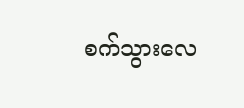စက်သွားလေ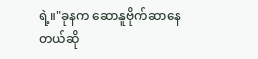ရဲ့။"ခုနက ဆောနူဗိုက်ဆာနေတယ်ဆို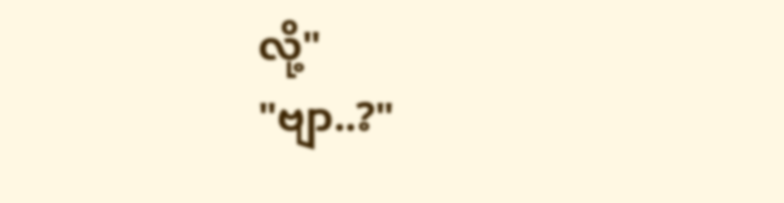လို့"
"ဗျာ..?"